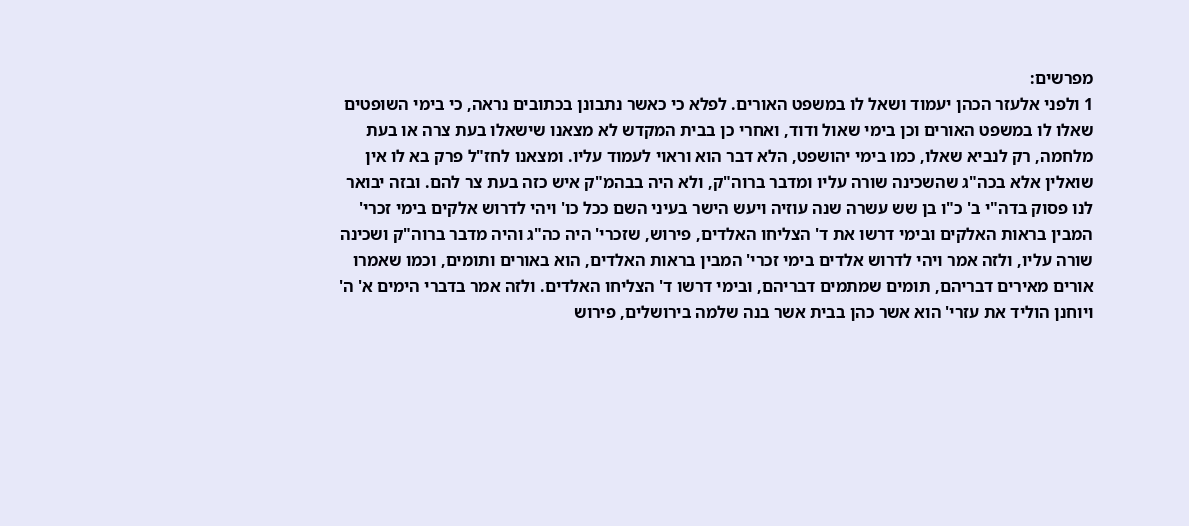מפרשים:
1 ולפני אלעזר הכהן יעמוד ושאל לו במשפט האורים. לפלא כי כאשר נתבונן בכתובים נראה, כי בימי השופטים שאלו לו במשפט האורים וכן בימי שאול ודוד, ואחרי כן בבית המקדש לא מצאנו שישאלו בעת צרה או בעת מלחמה, רק לנביא שאלו, כמו בימי יהושפט, הלא דבר הוא וראוי לעמוד עליו. ומצאנו לחז"ל פרק בא לו אין שואלין אלא בכה"ג שהשכינה שורה עליו ומדבר ברוה"ק, ולא היה בבהמ"ק איש כזה בעת צר להם. ובזה יבואר לנו פסוק בדה"י ב' כ"ו בן שש עשרה שנה עוזיה ויעש הישר בעיני השם ככל כו' ויהי לדרוש אלקים בימי זכרי' המבין בראות האלקים ובימי דרשו את ד' הצליחו האלדים, פירוש, שזכרי' היה כה"ג והיה מדבר ברוה"ק ושכינה שורה עליו, ולזה אמר ויהי לדרוש אלדים בימי זכרי' המבין בראות האלדים, הוא באורים ותומים, וכמו שאמרו אורים מאירים דבריהם, תומים שמתמים דבריהם, ובימי דרשו ד' הצליחו האלדים. ולזה אמר בדברי הימים א' ה' ויוחנן הוליד את עזרי' הוא אשר כהן בבית אשר בנה שלמה בירושלים, פירוש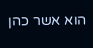הוא אשר כהן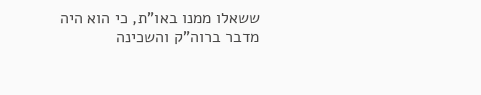ששאלו ממנו באו"ת, כי הוא היה מדבר ברוה"ק והשכינה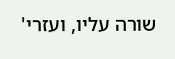שורה עליו, ועזרי'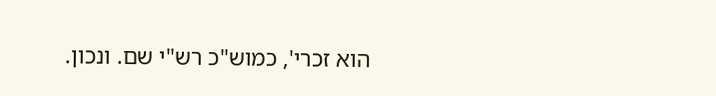הוא זכרי', כמוש"כ רש"י שם. ונכון.